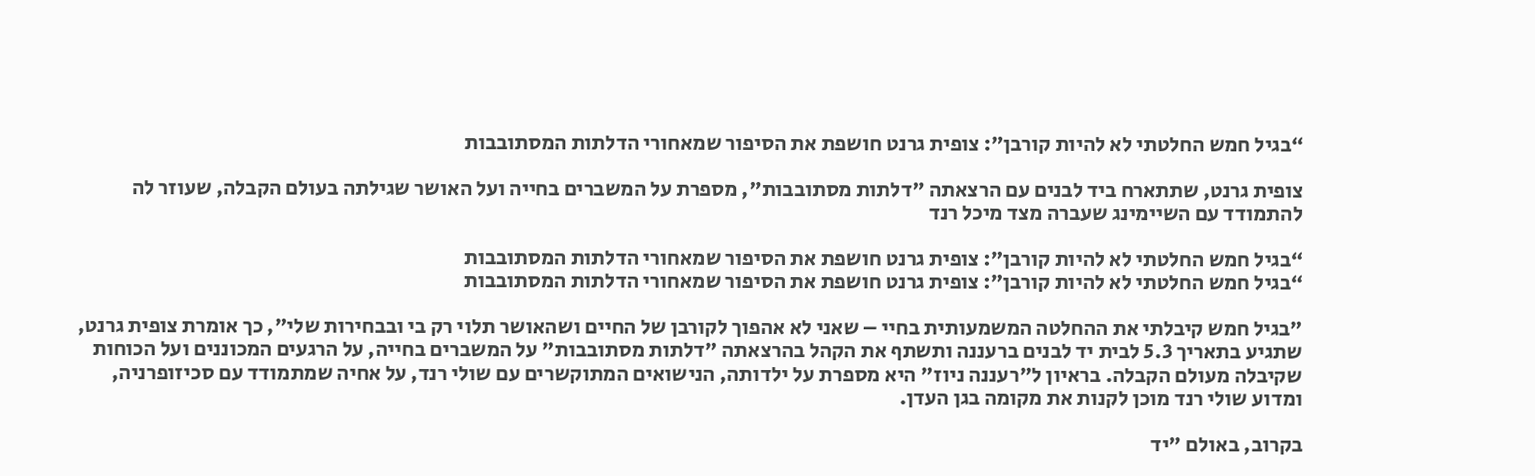“בגיל חמש החלטתי לא להיות קורבן”: צופית גרנט חושפת את הסיפור שמאחורי הדלתות המסתובבות

צופית גרנט, שתתארח ביד לבנים עם הרצאתה "דלתות מסתובבות", מספרת על המשברים בחייה ועל האושר שגילתה בעולם הקבלה, שעוזר לה להתמודד עם השיימינג שעברה מצד מיכל רנד

“בגיל חמש החלטתי לא להיות קורבן”: צופית גרנט חושפת את הסיפור שמאחורי הדלתות המסתובבות
“בגיל חמש החלטתי לא להיות קורבן”: צופית גרנט חושפת את הסיפור שמאחורי הדלתות המסתובבות

"בגיל חמש קיבלתי את ההחלטה המשמעותית בחיי – שאני לא אהפוך לקורבן של החיים ושהאושר תלוי רק בי ובבחירות שלי", כך אומרת צופית גרנט, שתגיע בתאריך 5.3 לבית יד לבנים ברעננה ותשתף את הקהל בהרצאתה "דלתות מסתובבות" על המשברים בחייה, על הרגעים המכוננים ועל הכוחות שקיבלה מעולם הקבלה. בראיון ל"רעננה ניוז" היא מספרת על ילדותה, הנישואים המתוקשרים עם שולי רנד, על אחיה שמתמודד עם סכיזופרניה, ומדוע שולי רנד מוכן לקנות את מקומה בגן העדן.

בקרוב, באולם "יד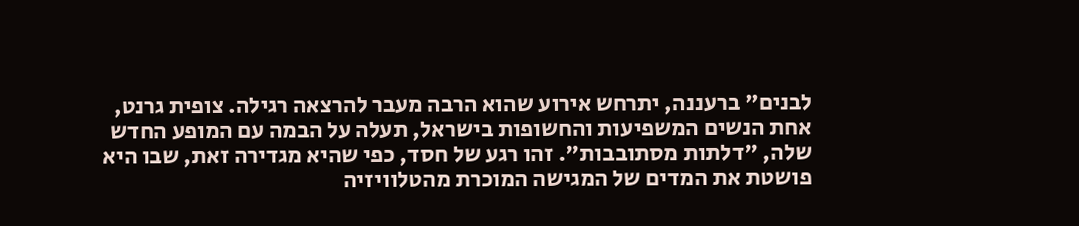לבנים" ברעננה, יתרחש אירוע שהוא הרבה מעבר להרצאה רגילה. צופית גרנט, אחת הנשים המשפיעות והחשופות בישראל, תעלה על הבמה עם המופע החדש שלה, "דלתות מסתובבות". זהו רגע של חסד, כפי שהיא מגדירה זאת, שבו היא פושטת את המדים של המגישה המוכרת מהטלוויזיה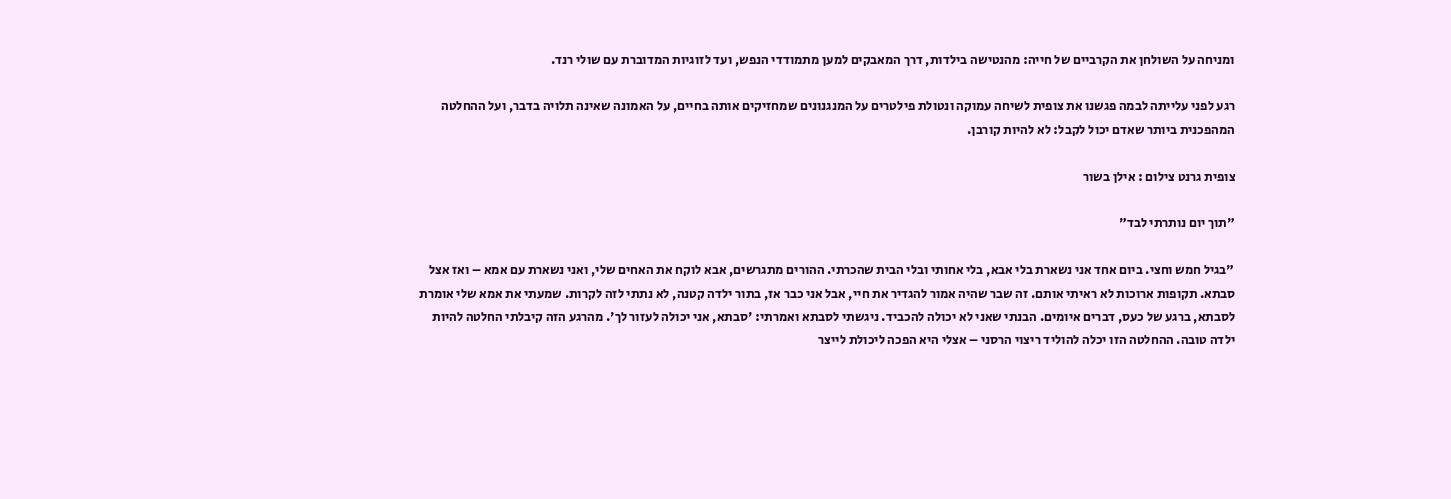ומניחה על השולחן את הקרביים של חייה: מהנטישה בילדות, דרך המאבקים למען מתמודדי הנפש, ועד לזוגיות המדוברת עם שולי רנד.

רגע לפני עלייתה לבמה פגשנו את צופית לשיחה עמוקה ונטולת פילטרים על המנגנונים שמחזיקים אותה בחיים, על האמונה שאינה תלויה בדבר, ועל ההחלטה המהפכנית ביותר שאדם יכול לקבל: לא להיות קורבן.

צופית גרנט צילום : אילן בשור

"תוך יום נותרתי לבד"

"בגיל חמש וחצי. ביום אחד אני נשארת בלי אבא, בלי אחותי ובלי הבית שהכרתי. ההורים מתגרשים, אבא לוקח את האחים שלי, ואני נשארת עם אמא – ואז אצל סבתא. תקופות ארוכות לא ראיתי אותם. זה שבר שהיה אמור להגדיר את חיי, אבל אני כבר אז, בתור ילדה קטנה, לא נתתי לזה לקרות. שמעתי את אמא שלי אומרת לסבתא, ברגע של כעס, דברים איומים. הבנתי שאני לא יכולה להכביד. ניגשתי לסבתא ואמרתי: 'סבתא, אני יכולה לעזור לך'. מהרגע הזה קיבלתי החלטה להיות ילדה טובה. ההחלטה הזו יכלה להוליד ריצוי הרסני – אצלי היא הפכה ליכולת לייצר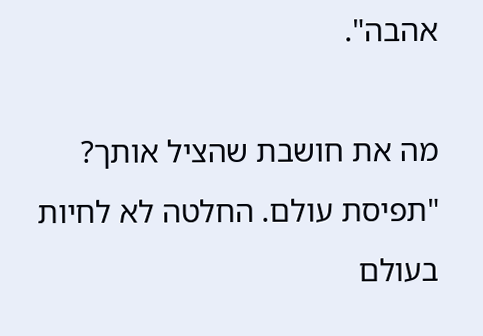אהבה".

מה את חושבת שהציל אותך?
"תפיסת עולם. החלטה לא לחיות בעולם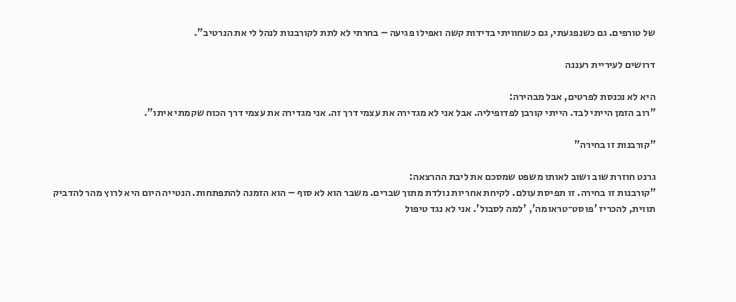של טורפים. גם כשנפגעתי, גם כשחוויתי בדידות קשה ואפילו פגיעה – בחרתי לא לתת לקורבנות לנהל לי את הנרטיב".

דרושים לעיריית רעננה

היא לא נכנסת לפרטים, אבל מבהירה:
"רוב הזמן הייתי לבד. הייתי קורבן לפדופיליה. אבל אני לא מגדירה את עצמי דרך זה. אני מגדירה את עצמי דרך הכוח שקמתי איתו".

"קורבנות זו בחירה"

גרנט חוזרת שוב ושוב לאותו משפט שמסכם את ליבת ההרצאה:
"קורבנות זו בחירה. זו תפיסת עולם. לקיחת אחריות נולדת מתוך שברים. משבר הוא לא סוף – הוא הזמנה להתפתחות. הנטייה היום היא לרוץ מהר להדביק תווית, להכריז 'פוסט־טראומה', 'למה לסבול'. אני לא נגד טיפול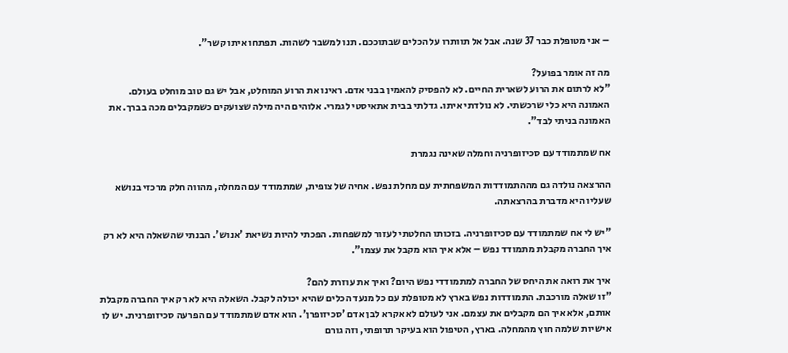– אני מטופלת כבר 37 שנה. אבל אל תוותרו על הכלים שבתוככם. תנו למשבר לשהות. תפתחו איתו קשר".

מה זה אומר בפועל?
"לא לרתום את הרוע לשארית החיים. לא להפסיק להאמין בבני אדם. ראינו את הרוע המוחלט, אבל יש גם טוב מוחלט בעולם. האמונה היא כלי שרכשתי. לא נולדתי איתו. גדלתי בבית אתאיסטי לגמרי. אלוהים היה מילה שצועקים כשמקבלים מכה בברך. את האמונה בניתי לבד".

אח שמתמודד עם סכיזופרניה וחמלה שאינה נגמרת

ההרצאה נולדה גם מההתמודדות המשפחתית עם מחלת נפש. אחיה של צופית, שמתמודד עם המחלה, מהווה חלק מרכזי בנושא שעליו היא מדברת בהרצאתה.

"יש לי אח שמתמודד עם סכיזופרניה. בזכותו החלטתי לעזור למשפחות. הפכתי להיות נשיאת 'אנוש'. הבנתי שהשאלה היא לא רק איך החברה מקבלת מתמודד נפש – אלא איך הוא מקבל את עצמו".

איך את רואה את היחס של החברה למתמודדי נפש היום? ואיך את עוזרת להם?
"זו שאלה מורכבת. התמודדות נפש בארץ לא מטופלת עם כל מנעד הכלים שהיא יכולה לקבל. השאלה היא לא רק איך החברה מקבלת אותם, אלא איך הם מקבלים את עצמם. אני לעולם לא אקרא לבן אדם 'סכיזופרן'. הוא אדם שמתמודד עם הפרעה סכיזופרנית. יש לו אישיות שלמה חוץ מהמחלה. בארץ, הטיפול הוא בעיקר תרופתי, וזה גורם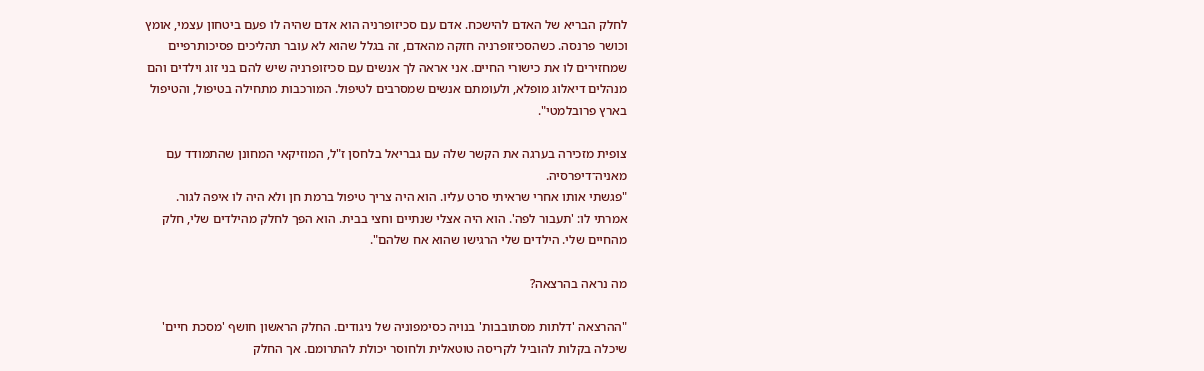לחלק הבריא של האדם להישכח. אדם עם סכיזופרניה הוא אדם שהיה לו פעם ביטחון עצמי, אומץ וכושר פרנסה. כשהסכיזופרניה חזקה מהאדם, זה בגלל שהוא לא עובר תהליכים פסיכותרפיים שמחזירים לו את כישורי החיים. אני אראה לך אנשים עם סכיזופרניה שיש להם בני זוג וילדים והם מנהלים דיאלוג מופלא, ולעומתם אנשים שמסרבים לטיפול. המורכבות מתחילה בטיפול, והטיפול בארץ פרובלמטי".

צופית מזכירה בערגה את הקשר שלה עם גבריאל בלחסן ז"ל, המוזיקאי המחונן שהתמודד עם מאניה־דיפרסיה.
"פגשתי אותו אחרי שראיתי סרט עליו. הוא היה צריך טיפול ברמת חן ולא היה לו איפה לגור. אמרתי לו: 'תעבור לפה'. הוא היה אצלי שנתיים וחצי בבית. הוא הפך לחלק מהילדים שלי, חלק מהחיים שלי. הילדים שלי הרגישו שהוא אח שלהם".

מה נראה בהרצאה?

"ההרצאה 'דלתות מסתובבות' בנויה כסימפוניה של ניגודים. החלק הראשון חושף 'מסכת חיים' שיכלה בקלות להוביל לקריסה טוטאלית ולחוסר יכולת להתרומם. אך החלק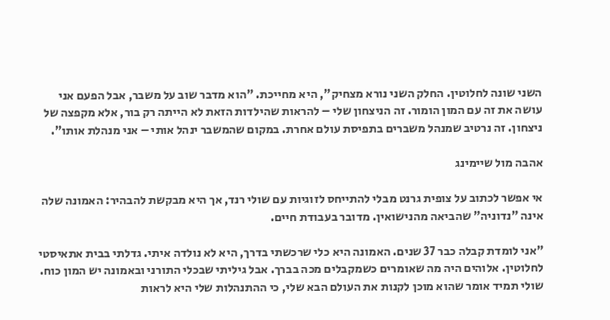השני שונה לחלוטין. החלק השני נורא מצחיק", היא מחייכת. "הוא מדבר שוב על משבר, אבל הפעם אני עושה את זה עם המון הומור. זה הניצחון שלי – להראות שהילדות הזאת לא הייתה רק בור, אלא מקפצה של ניצחון. זה נרטיב שמנהל משברים בתפיסת עולם אחרת. במקום שהמשבר ינהל אותי – אני מנהלת אותו".

אהבה מול שיימינג

אי אפשר לכתוב על צופית גרנט מבלי להתייחס לזוגיות עם שולי רנד, אך היא מבקשת להבהיר: האמונה שלה אינה "נדוניה" שהביאה מהנישואין. מדובר בעבודת חיים.

"אני לומדת קבלה כבר 37 שנים. האמונה היא כלי שרכשתי בדרך, היא לא נולדה איתי. גדלתי בבית אתאיסטי לחלוטין. אלוהים היה מה שאומרים כשמקבלים מכה בברך. אבל גיליתי שבכלי התורני ובאמונה יש המון כוח. שולי תמיד אומר שהוא מוכן לקנות את העולם הבא שלי, כי ההתנהלות שלי היא לראות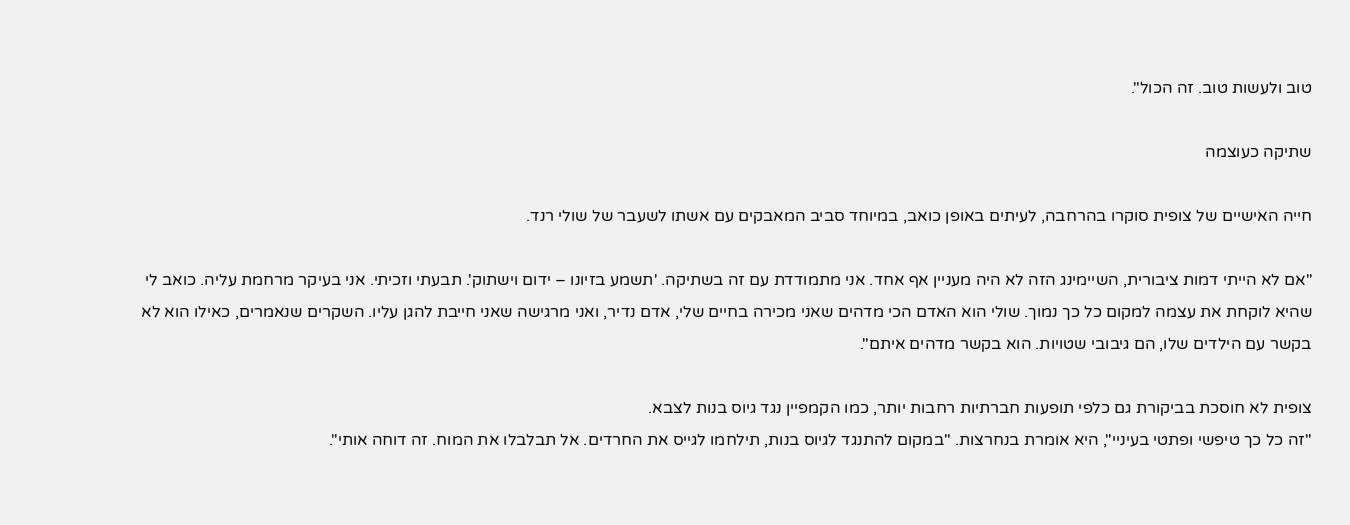טוב ולעשות טוב. זה הכול".

שתיקה כעוצמה

חייה האישיים של צופית סוקרו בהרחבה, לעיתים באופן כואב, במיוחד סביב המאבקים עם אשתו לשעבר של שולי רנד.

"אם לא הייתי דמות ציבורית, השיימינג הזה לא היה מעניין אף אחד. אני מתמודדת עם זה בשתיקה. 'תשמע בזיונו – ידום וישתוק'. תבעתי וזכיתי. אני בעיקר מרחמת עליה. כואב לי שהיא לוקחת את עצמה למקום כל כך נמוך. שולי הוא האדם הכי מדהים שאני מכירה בחיים שלי, אדם נדיר, ואני מרגישה שאני חייבת להגן עליו. השקרים שנאמרים, כאילו הוא לא בקשר עם הילדים שלו, הם גיבובי שטויות. הוא בקשר מדהים איתם".

צופית לא חוסכת בביקורת גם כלפי תופעות חברתיות רחבות יותר, כמו הקמפיין נגד גיוס בנות לצבא.
"זה כל כך טיפשי ופתטי בעיניי", היא אומרת בנחרצות. "במקום להתנגד לגיוס בנות, תילחמו לגייס את החרדים. אל תבלבלו את המוח. זה דוחה אותי".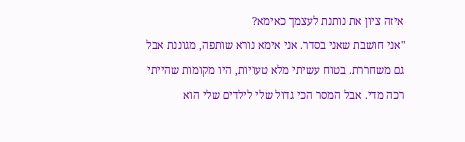איזה ציון את נותנת לעצמך כאימא?
"אני חושבת שאני בסדר. אני אימא נורא שותפה, מגוננת אבל גם משחררת. בטוח עשיתי מלא טעויות, היו מקומות שהייתי רכה מדי. אבל המסר הכי גדול שלי לילדים שלי הוא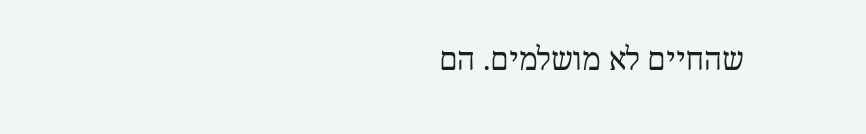שהחיים לא מושלמים. הם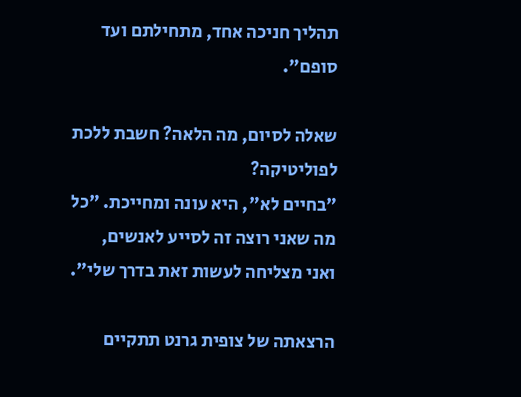תהליך חניכה אחד, מתחילתם ועד סופם".

שאלה לסיום, מה הלאה? חשבת ללכת לפוליטיקה?
"בחיים לא", היא עונה ומחייכת. "כל מה שאני רוצה זה לסייע לאנשים, ואני מצליחה לעשות זאת בדרך שלי".

הרצאתה של צופית גרנט תתקיים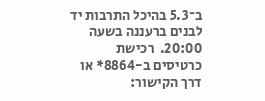ב־5.3 בהיכל התרבות יד לבנים ברעננה בשעה 20:00.  רכישת כרטיסים ב-8864* או דרך הקישור: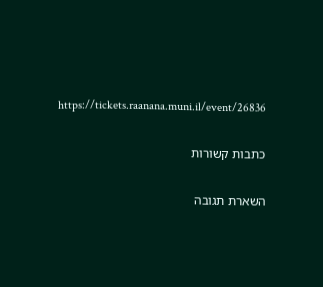https://tickets.raanana.muni.il/event/26836

כתבות קשורות

השארת תגובה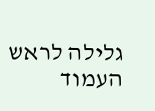גלילה לראש העמוד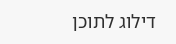דילוג לתוכן